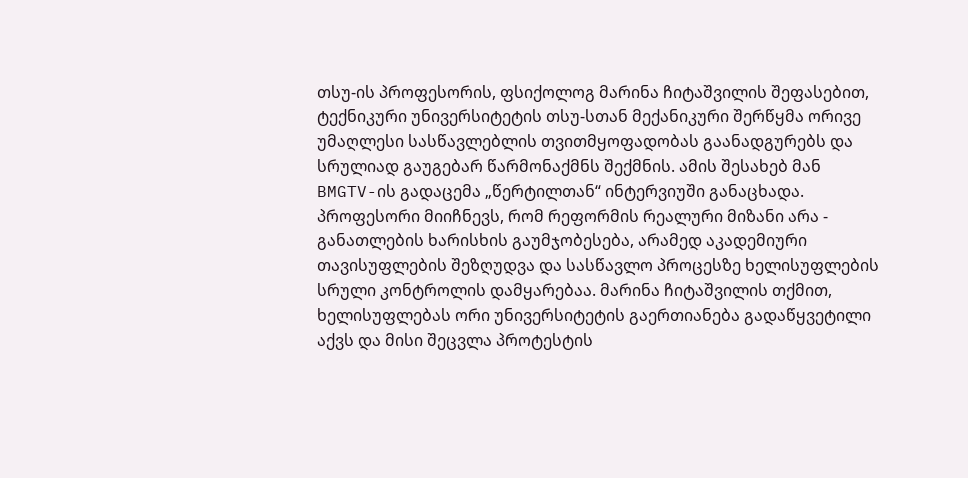თსუ-ის პროფესორის, ფსიქოლოგ მარინა ჩიტაშვილის შეფასებით, ტექნიკური უნივერსიტეტის თსუ-სთან მექანიკური შერწყმა ორივე უმაღლესი სასწავლებლის თვითმყოფადობას გაანადგურებს და სრულიად გაუგებარ წარმონაქმნს შექმნის. ამის შესახებ მან BMGTV-ის გადაცემა „წერტილთან“ ინტერვიუში განაცხადა. პროფესორი მიიჩნევს, რომ რეფორმის რეალური მიზანი არა - განათლების ხარისხის გაუმჯობესება, არამედ აკადემიური თავისუფლების შეზღუდვა და სასწავლო პროცესზე ხელისუფლების სრული კონტროლის დამყარებაა. მარინა ჩიტაშვილის თქმით, ხელისუფლებას ორი უნივერსიტეტის გაერთიანება გადაწყვეტილი აქვს და მისი შეცვლა პროტესტის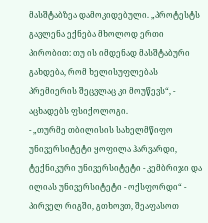მასშტაბზეა დამოკიდებული. „პროტესტს გავლენა ექნება მხოლოდ ერთი პირობით: თუ ის იმდენად მასშტაბური გახდება, რომ ხელისუფლებას პრემიერის შეცვლაც კი მოუწევს“, - აცხადებს ფსიქოლოგი.
- „თურმე თბილისის სახელმწიფო უნივერსიტეტი ყოფილა ჰარვარდი, ტექნიკური უნივერსიტეტი - კემბრიჯი და ილიას უნივერსიტეტი - ოქსფორდი“ - პირველ რიგში, გთხოვთ, შეაფასოთ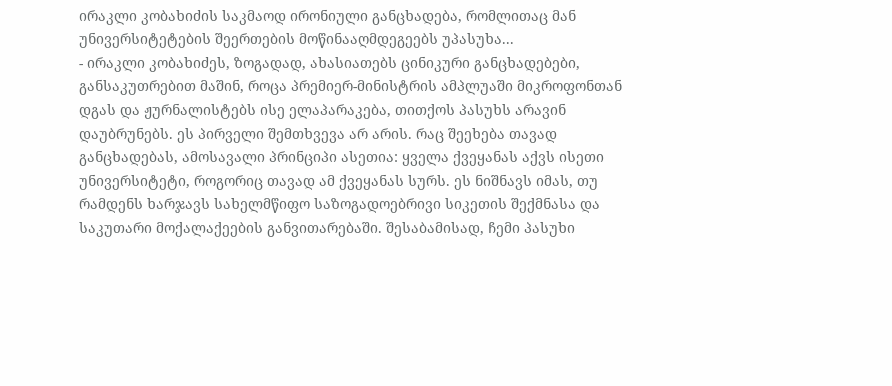ირაკლი კობახიძის საკმაოდ ირონიული განცხადება, რომლითაც მან უნივერსიტეტების შეერთების მოწინააღმდეგეებს უპასუხა...
- ირაკლი კობახიძეს, ზოგადად, ახასიათებს ცინიკური განცხადებები, განსაკუთრებით მაშინ, როცა პრემიერ-მინისტრის ამპლუაში მიკროფონთან დგას და ჟურნალისტებს ისე ელაპარაკება, თითქოს პასუხს არავინ დაუბრუნებს. ეს პირველი შემთხვევა არ არის. რაც შეეხება თავად განცხადებას, ამოსავალი პრინციპი ასეთია: ყველა ქვეყანას აქვს ისეთი უნივერსიტეტი, როგორიც თავად ამ ქვეყანას სურს. ეს ნიშნავს იმას, თუ რამდენს ხარჯავს სახელმწიფო საზოგადოებრივი სიკეთის შექმნასა და საკუთარი მოქალაქეების განვითარებაში. შესაბამისად, ჩემი პასუხი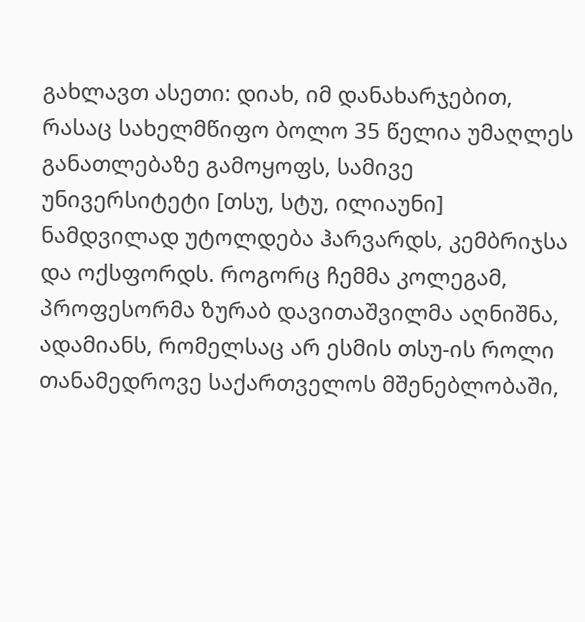გახლავთ ასეთი: დიახ, იმ დანახარჯებით, რასაც სახელმწიფო ბოლო 35 წელია უმაღლეს განათლებაზე გამოყოფს, სამივე უნივერსიტეტი [თსუ, სტუ, ილიაუნი] ნამდვილად უტოლდება ჰარვარდს, კემბრიჯსა და ოქსფორდს. როგორც ჩემმა კოლეგამ, პროფესორმა ზურაბ დავითაშვილმა აღნიშნა, ადამიანს, რომელსაც არ ესმის თსუ-ის როლი თანამედროვე საქართველოს მშენებლობაში,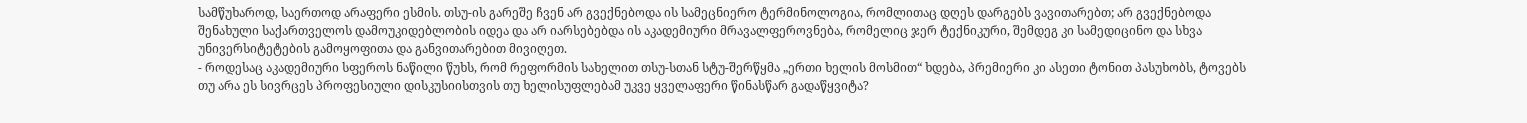სამწუხაროდ, საერთოდ არაფერი ესმის. თსუ-ის გარეშე ჩვენ არ გვექნებოდა ის სამეცნიერო ტერმინოლოგია, რომლითაც დღეს დარგებს ვავითარებთ; არ გვექნებოდა შენახული საქართველოს დამოუკიდებლობის იდეა და არ იარსებებდა ის აკადემიური მრავალფეროვნება, რომელიც ჯერ ტექნიკური, შემდეგ კი სამედიცინო და სხვა უნივერსიტეტების გამოყოფითა და განვითარებით მივიღეთ.
- როდესაც აკადემიური სფეროს ნაწილი წუხს, რომ რეფორმის სახელით თსუ-სთან სტუ-შერწყმა „ერთი ხელის მოსმით“ ხდება, პრემიერი კი ასეთი ტონით პასუხობს, ტოვებს თუ არა ეს სივრცეს პროფესიული დისკუსიისთვის თუ ხელისუფლებამ უკვე ყველაფერი წინასწარ გადაწყვიტა?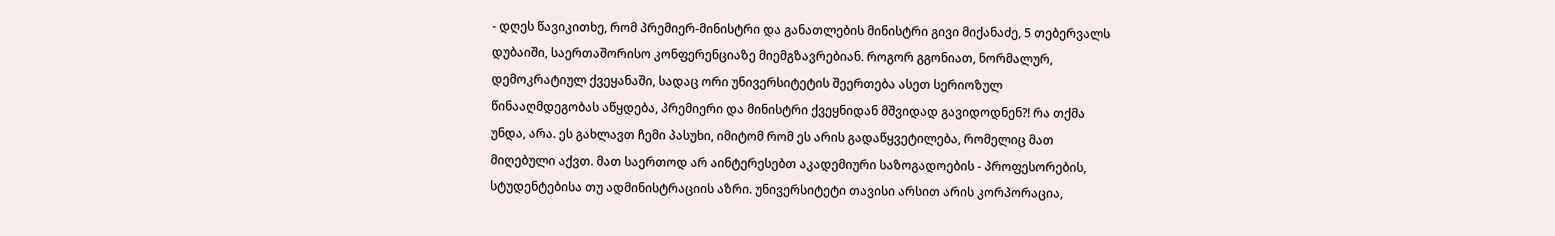- დღეს წავიკითხე, რომ პრემიერ-მინისტრი და განათლების მინისტრი გივი მიქანაძე, 5 თებერვალს დუბაიში, საერთაშორისო კონფერენციაზე მიემგზავრებიან. როგორ გგონიათ, ნორმალურ, დემოკრატიულ ქვეყანაში, სადაც ორი უნივერსიტეტის შეერთება ასეთ სერიოზულ წინააღმდეგობას აწყდება, პრემიერი და მინისტრი ქვეყნიდან მშვიდად გავიდოდნენ?! რა თქმა უნდა, არა. ეს გახლავთ ჩემი პასუხი, იმიტომ რომ ეს არის გადაწყვეტილება, რომელიც მათ მიღებული აქვთ. მათ საერთოდ არ აინტერესებთ აკადემიური საზოგადოების - პროფესორების, სტუდენტებისა თუ ადმინისტრაციის აზრი. უნივერსიტეტი თავისი არსით არის კორპორაცია,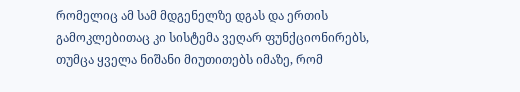რომელიც ამ სამ მდგენელზე დგას და ერთის გამოკლებითაც კი სისტემა ვეღარ ფუნქციონირებს, თუმცა ყველა ნიშანი მიუთითებს იმაზე, რომ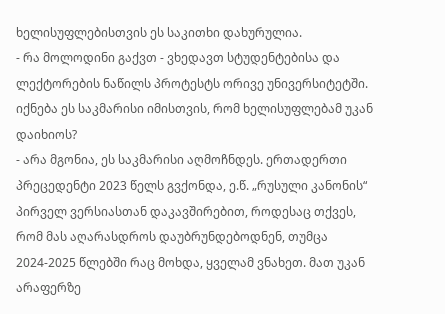ხელისუფლებისთვის ეს საკითხი დახურულია.
- რა მოლოდინი გაქვთ - ვხედავთ სტუდენტებისა და ლექტორების ნაწილს პროტესტს ორივე უნივერსიტეტში. იქნება ეს საკმარისი იმისთვის, რომ ხელისუფლებამ უკან დაიხიოს?
- არა მგონია, ეს საკმარისი აღმოჩნდეს. ერთადერთი პრეცედენტი 2023 წელს გვქონდა, ე.წ. „რუსული კანონის“ პირველ ვერსიასთან დაკავშირებით, როდესაც თქვეს, რომ მას აღარასდროს დაუბრუნდებოდნენ, თუმცა 2024-2025 წლებში რაც მოხდა, ყველამ ვნახეთ. მათ უკან არაფერზე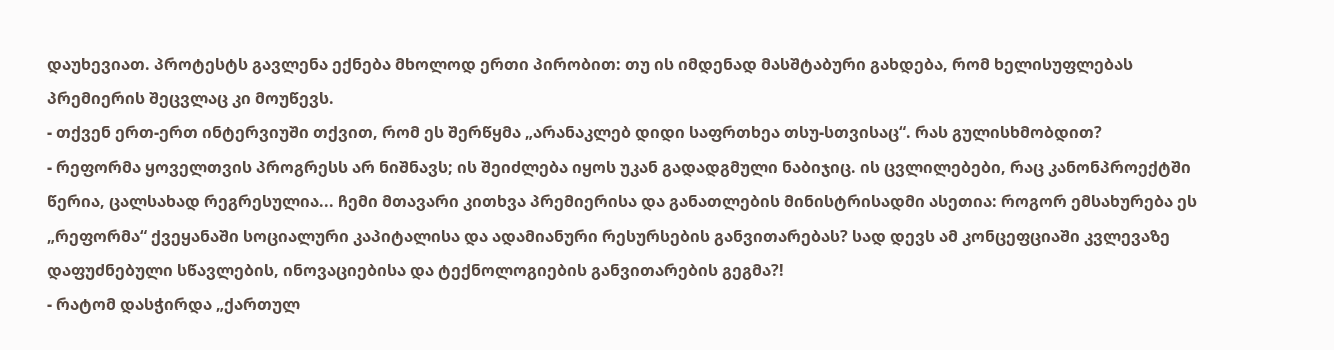დაუხევიათ. პროტესტს გავლენა ექნება მხოლოდ ერთი პირობით: თუ ის იმდენად მასშტაბური გახდება, რომ ხელისუფლებას პრემიერის შეცვლაც კი მოუწევს.
- თქვენ ერთ-ერთ ინტერვიუში თქვით, რომ ეს შერწყმა „არანაკლებ დიდი საფრთხეა თსუ-სთვისაც“. რას გულისხმობდით?
- რეფორმა ყოველთვის პროგრესს არ ნიშნავს; ის შეიძლება იყოს უკან გადადგმული ნაბიჯიც. ის ცვლილებები, რაც კანონპროექტში წერია, ცალსახად რეგრესულია... ჩემი მთავარი კითხვა პრემიერისა და განათლების მინისტრისადმი ასეთია: როგორ ემსახურება ეს „რეფორმა“ ქვეყანაში სოციალური კაპიტალისა და ადამიანური რესურსების განვითარებას? სად დევს ამ კონცეფციაში კვლევაზე დაფუძნებული სწავლების, ინოვაციებისა და ტექნოლოგიების განვითარების გეგმა?!
- რატომ დასჭირდა „ქართულ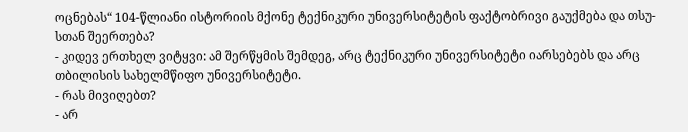ოცნებას“ 104-წლიანი ისტორიის მქონე ტექნიკური უნივერსიტეტის ფაქტობრივი გაუქმება და თსუ-სთან შეერთება?
- კიდევ ერთხელ ვიტყვი: ამ შერწყმის შემდეგ, არც ტექნიკური უნივერსიტეტი იარსებებს და არც თბილისის სახელმწიფო უნივერსიტეტი.
- რას მივიღებთ?
- არ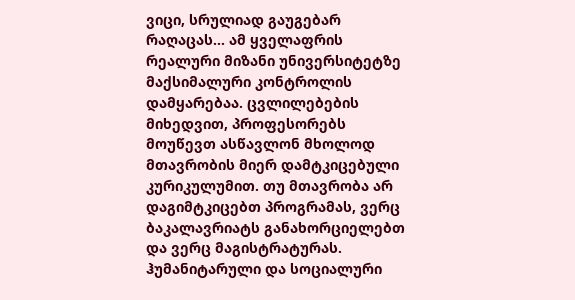ვიცი, სრულიად გაუგებარ რაღაცას... ამ ყველაფრის რეალური მიზანი უნივერსიტეტზე მაქსიმალური კონტროლის დამყარებაა. ცვლილებების მიხედვით, პროფესორებს მოუწევთ ასწავლონ მხოლოდ მთავრობის მიერ დამტკიცებული კურიკულუმით. თუ მთავრობა არ დაგიმტკიცებთ პროგრამას, ვერც ბაკალავრიატს განახორციელებთ და ვერც მაგისტრატურას. ჰუმანიტარული და სოციალური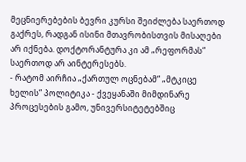მეცნიერებების ბევრი კურსი შეიძლება საერთოდ გაქრეს, რადგან ისინი მთავრობისთვის მისაღები არ იქნება. დოქტორანტურა კი ამ „რეფორმას“ საერთოდ არ აინტერესებს.
- რატომ აირჩია „ქართულ ოცნებამ“ „მტკიცე ხელის“ პოლიტიკა - ქვეყანაში მიმდინარე პროცესების გამო, უნივერსიტეტებშიც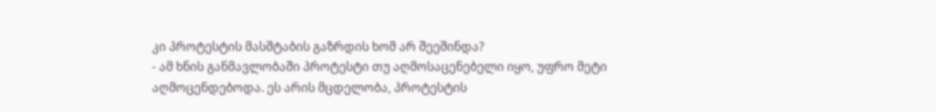კი პროტესტის მასშტაბის გაზრდის ხომ არ შეეშინდა?
- ამ ხნის განმავლობაში პროტესტი თუ აღმოსაცენებელი იყო, უფრო მეტი აღმოცენდებოდა. ეს არის მცდელობა, პროტესტის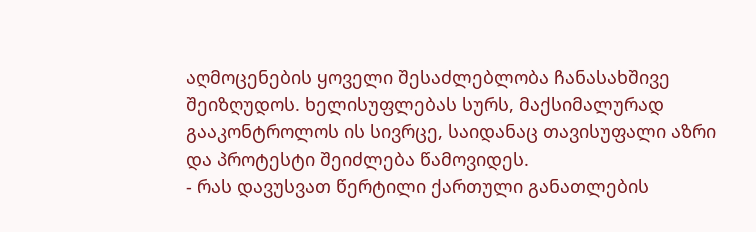აღმოცენების ყოველი შესაძლებლობა ჩანასახშივე შეიზღუდოს. ხელისუფლებას სურს, მაქსიმალურად გააკონტროლოს ის სივრცე, საიდანაც თავისუფალი აზრი და პროტესტი შეიძლება წამოვიდეს.
- რას დავუსვათ წერტილი ქართული განათლების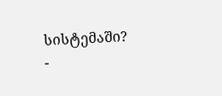სისტემაში?
-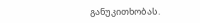განუკითხობას.